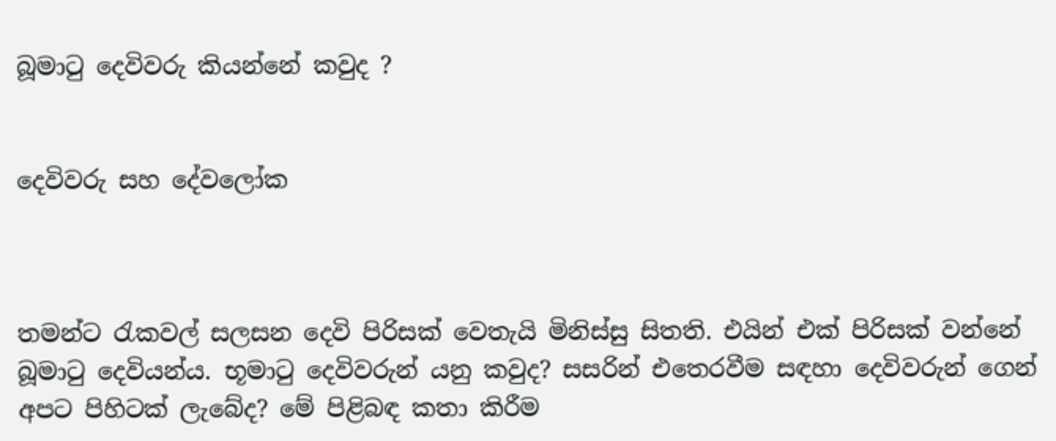බූමාටු දෙවිවරු කියන්නේ කවුද ?


දෙවිවරු සහ දේවලෝක



තමන්ට රැකවල් සලසන දෙවි පිරිසක් වෙතැයි මිනිස්සු සිතති. එයින් එක් පිරිසක් වන්නේ බූමාටු දෙවියන්ය. භූමාටු දෙවිවරුන් යනු කවුද? සසරින් එතෙරවීම සඳහා දෙවිවරුන් ගෙන් අපට පිහිටක් ලැබේද? මේ පිළිබඳ කතා කිරීම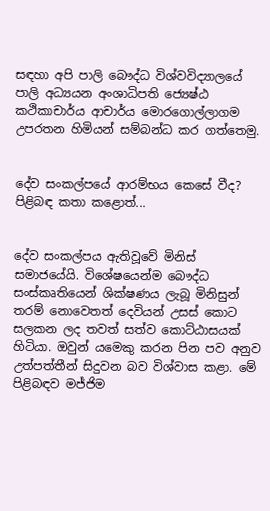සඳහා අපි පාලි බෞද්ධ විශ්වවිද්‍යාලයේ පාලි අධ්‍යයන අංශාධිපති ජ්‍යෙෂ්ඨ කථිකාචාර්ය ආචාර්ය මොරගොල්ලාගම උපරතන හිමියන් සම්බන්ධ කර ගත්තෙමු.


දේව සංකල්පයේ ආරම්භය කෙසේ වීද? පිළිබඳ කතා කළොත්...


දේව සංකල්පය ඇතිවූවේ මිනිස් සමාජයේයි. විශේෂයෙන්ම බෞද්ධ සංස්කෘතියෙන් ශික්ෂණය ලැබූ මිනිසුන් තරම් නොවෙතත් දෙවියන් උසස් කොට සලකන ලද තවත් සත්ව කොට්ඨාසයක් හිටියා. ඔවුන් යමෙකු කරන පින පව අනුව උත්පත්තීන් සිදුවන බව විශ්වාස කළා. මේ පිළිබඳව මජ්ජිම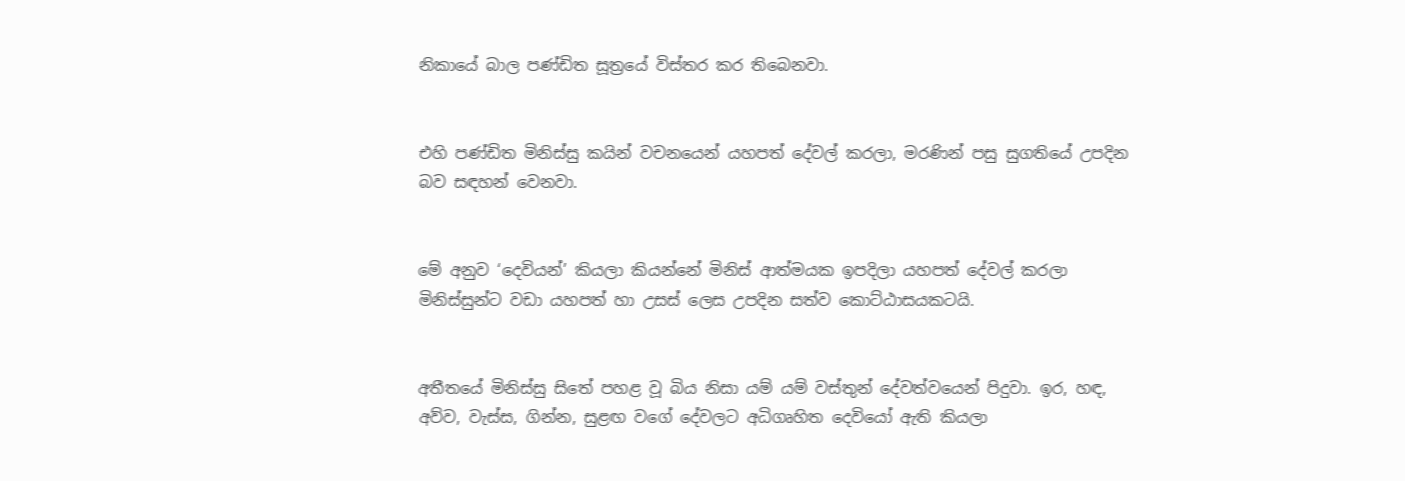නිකායේ බාල පණ්ඩිත සූත්‍රයේ විස්තර කර තිබෙනවා.


එහි පණ්ඩිත මිනිස්සු කයින් වචනයෙන් යහපත් දේවල් කරලා, මරණින් පසු සුගතියේ උපදින බව සඳහන් වෙනවා.


මේ අනුව ‘දෙවියන්’ කියලා කියන්නේ මිනිස් ආත්මයක ඉපදිලා යහපත් දේවල් කරලා මිනිස්සුන්ට වඩා යහපත් හා උසස් ලෙස උපදින සත්ව කොට්ඨාසයකටයි.


අතීතයේ මිනිස්සු සිතේ පහළ වූ බිය නිසා යම් යම් වස්තුන් දේවත්වයෙන් පිදුවා. ඉර, හඳ, අව්ව, වැස්ස, ගින්න, සුළඟ වගේ දේවලට අධිගෘහිත දෙවියෝ ඇති කියලා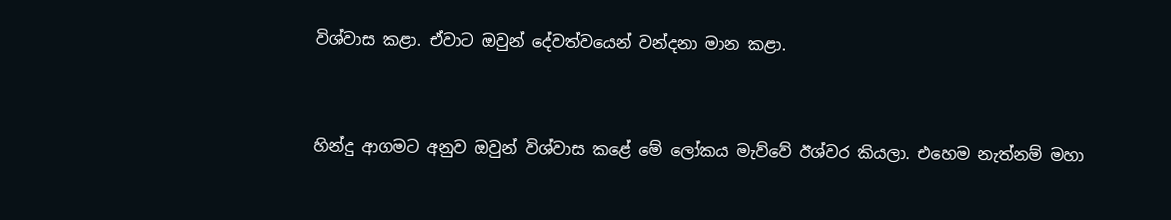විශ්‍වාස කළා. ඒවාට ඔවුන් දේවත්වයෙන් වන්දනා මාන කළා.


හින්දු ආගමට අනුව ඔවුන් විශ්වාස කළේ මේ ලෝකය මැව්වේ ඊශ්වර කියලා. එහෙම නැත්නම් මහා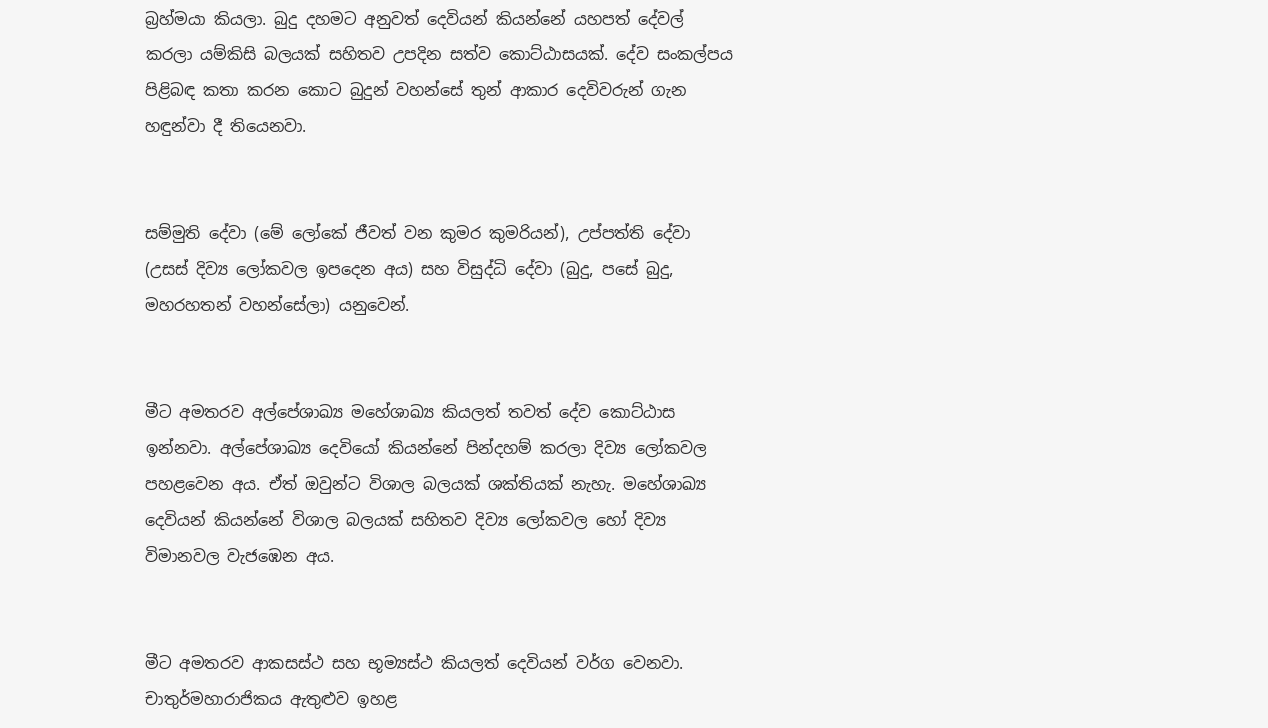බ්‍රහ්මයා කියලා. බුදු දහමට අනුවත් දෙවියන් කියන්නේ යහපත් දේවල් කරලා යම්කිසි බලයක් සහිතව උපදින සත්ව කොට්ඨාසයක්. දේව සංකල්පය පිළිබඳ කතා කරන කොට බුදුන් වහන්සේ තුන් ආකාර දෙවිවරුන් ගැන හඳුන්වා දී තියෙනවා.


සම්මුති දේවා (මේ ලෝකේ ජීවත් වන කුමර කුමරියන්), උප්පත්ති දේවා (උසස් දිව්‍ය ලෝකවල ඉපදෙන අය) සහ විසුද්ධි දේවා (බුදු, පසේ බුදු, මහරහතන් වහන්සේලා) යනුවෙන්.


මීට අමතරව අල්පේශාඛ්‍ය මහේශාඛ්‍ය කියලත් තවත් දේව කොට්ඨාස ඉන්නවා. අල්පේශාඛ්‍ය දෙවියෝ කියන්නේ පින්දහම් කරලා දිව්‍ය ලෝකවල පහළවෙන අය. ඒත් ඔවුන්ට විශාල බලයක් ශක්තියක් නැහැ. මහේශාඛ්‍ය දෙවියන් කියන්නේ විශාල බලයක් සහිතව දිව්‍ය ලෝකවල හෝ දිව්‍ය විමානවල වැජඹෙන අය.


මීට අමතරව ආකසස්ථ සහ භූම්‍යස්ථ කියලත් දෙවියන් වර්ග වෙනවා. චාතුර්මහාරාජිකය ඇතුළුව ඉහළ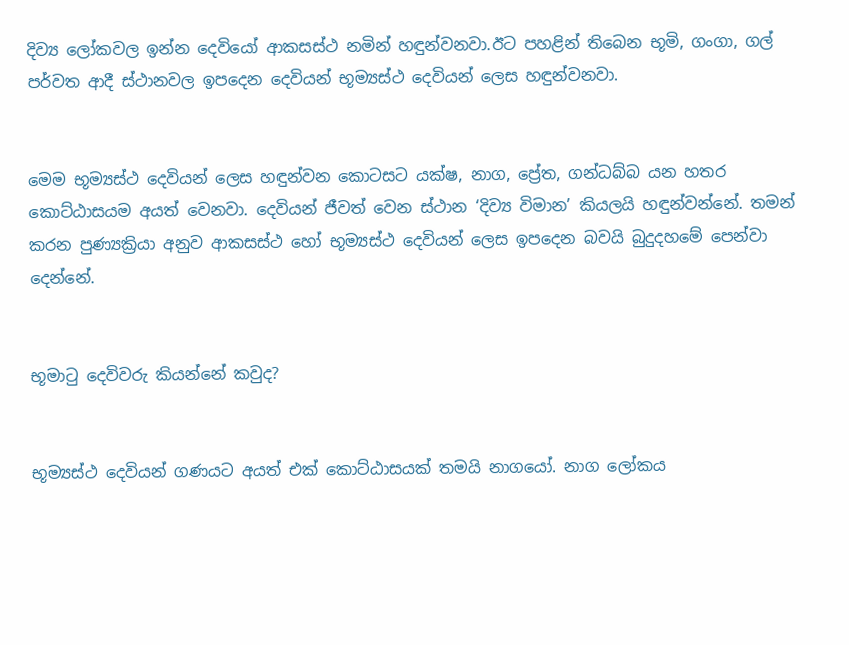දිව්‍ය ලෝකවල ඉන්න දෙවියෝ ආකසස්ථ නමින් හඳුන්වනවා.ඊට පහළින් තිබෙන භූමි, ගංගා, ගල් පර්වත ආදී ස්ථානවල ඉපදෙන දෙවියන් භූම්‍යස්ථ දෙවියන් ලෙස හඳුන්වනවා.


මෙම භූම්‍යස්ථ දෙවියන් ලෙස හඳුන්වන කොටසට යක්ෂ, නාග, ප්‍රේත, ගන්ධබ්බ යන හතර කොට්ඨාසයම අයත් වෙනවා. දෙවියන් ජීවත් වෙන ස්ථාන ‘දිව්‍ය විමාන’ කියලයි හඳුන්වන්නේ. තමන් කරන පුණ්‍යක්‍රියා අනුව ආකසස්ථ හෝ භූම්‍යස්ථ දෙවියන් ලෙස ඉපදෙන බවයි බුදුදහමේ පෙන්වා දෙන්නේ.


භූමාටු දෙවිවරු කියන්නේ කවුද?


භූම්‍යස්ථ දෙවියන් ගණයට අයත් එක් කොට්ඨාසයක් තමයි නාගයෝ. නාග ලෝකය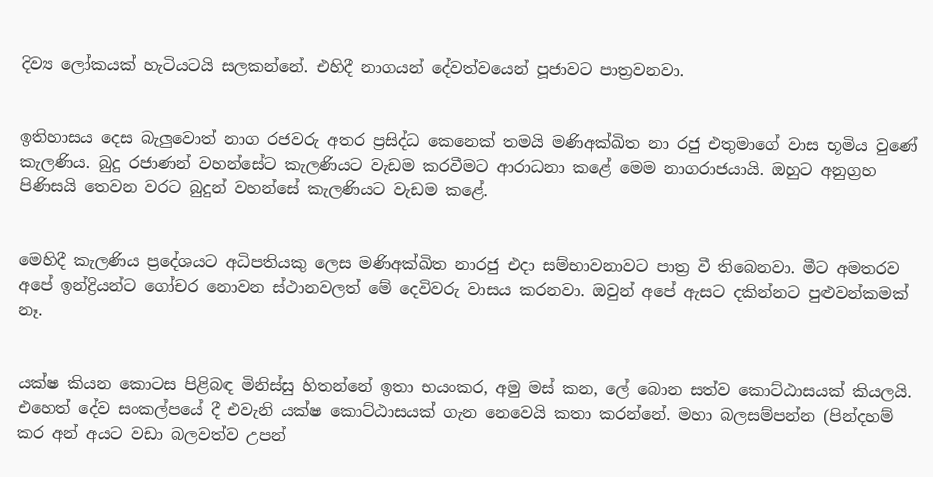දිව්‍ය ලෝකයක් හැටියටයි සලකන්නේ. එහිදී නාගයන් දේවත්වයෙන් පූජාවට පාත්‍රවනවා.


ඉතිහාසය දෙස බැලුවොත් නාග රජවරු අතර ප්‍රසිද්ධ කෙනෙක් තමයි මණිඅක්ඛිත නා රජු එතුමාගේ වාස භූමිය වුණේ කැලණිය. බුදු රජාණන් වහන්සේට කැලණියට වැඩම කරවීමට ආරාධනා කළේ මෙම නාගරාජයායි. ඔහුට අනුග්‍රහ පිණිසයි තෙවන වරට බුදුන් වහන්සේ කැලණියට වැඩම කළේ.


මෙහිදී කැලණිය ප්‍රදේශයට අධිපතියකු ලෙස මණිඅක්ඛිත නාරජු එදා සම්භාවනාවට පාත්‍ර වී තිබෙනවා. මීට අමතරව අපේ ඉන්ද්‍රියන්ට ගෝචර නොවන ස්ථානවලත් මේ දෙවිවරු වාසය කරනවා. ඔවුන් අපේ ඇසට දකින්නට පුළුවන්කමක් නෑ.


යක්ෂ කියන කොටස පිළිබඳ මිනිස්සු හිතන්නේ ඉතා භයංකර, අමු මස් කන, ලේ බොන සත්ව කොට්ඨාසයක් කියලයි. එහෙත් දේව සංකල්පයේ දී එවැනි යක්ෂ කොට්ඨාසයක් ගැන නෙවෙයි කතා කරන්නේ. මහා බලසම්පන්න (පින්දහම් කර අන් අයට වඩා බලවත්ව උපන්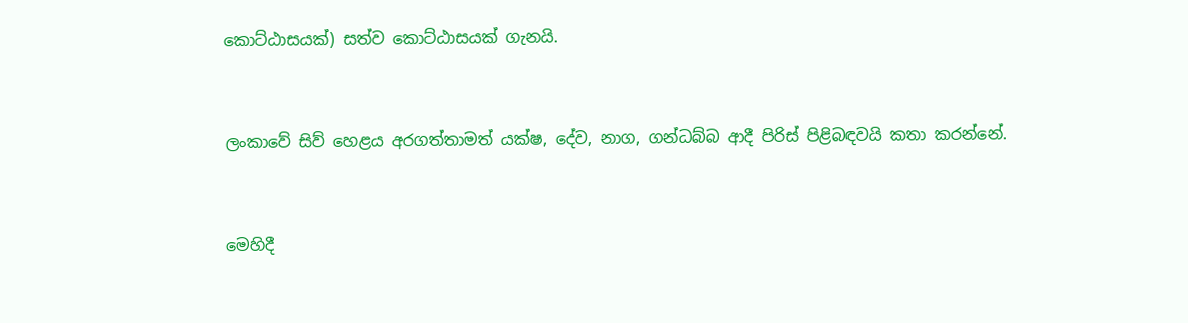කොට්ඨාසයක්) සත්ව කොට්ඨාසයක් ගැනයි.


ලංකාවේ සිව් හෙළය අරගත්තාමත් යක්ෂ, දේව, නාග, ගන්ධබ්බ ආදී පිරිස් පිළිබඳවයි කතා කරන්නේ.


මෙහිදී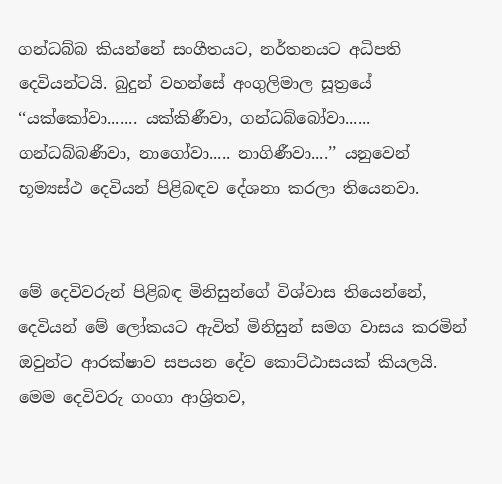ගන්ධබ්බ කියන්නේ සංගීතයට, නර්තනයට අධිපති දෙවියන්ටයි. බුදුන් වහන්සේ අංගුලිමාල සූත්‍රයේ ‘‘යක්කෝවා....... යක්කිණීවා, ගන්ධබ්බෝවා...... ගන්ධබ්බණීවා, නාගෝවා..... නාගිණීවා....’’ යනුවෙන් භූම්‍යස්ථ දෙවියන් පිළිබඳව දේශනා කරලා තියෙනවා.


මේ දෙවිවරුන් පිළිබඳ මිනිසුන්ගේ විශ්වාස තියෙන්නේ, දෙවියන් මේ ලෝකයට ඇවිත් මිනිසුන් සමග වාසය කරමින් ඔවුන්ට ආරක්ෂාව සපයන දේව කොට්ඨාසයක් කියලයි. මෙම දෙවිවරු ගංගා ආශ්‍රිතව,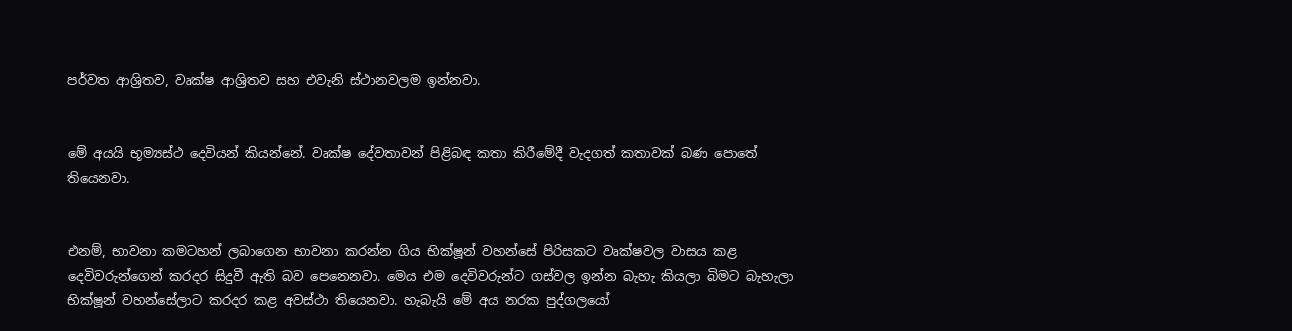පර්වත ආශ්‍රිතව, වෘක්ෂ ආශ්‍රිතව සහ එවැනි ස්ථානවලම ඉන්නවා.


මේ අයයි භූම්‍යස්ථ දෙවියන් කියන්නේ. වෘක්ෂ දේවතාවන් පිළිබඳ කතා කිරීමේදී වැදගත් කතාවක් බණ පොතේ තියෙනවා.


එනම්, භාවනා කමටහන් ලබාගෙන භාවනා කරන්න ගිය භික්ෂූන් වහන්සේ පිරිසකට වෘක්ෂවල වාසය කළ දෙවිවරුන්ගෙන් කරදර සිදුවී ඇති බව පෙනෙනවා. මෙය එම දෙවිවරුන්ට ගස්වල ඉන්න බැහැ කියලා බිමට බැහැලා භික්ෂූන් වහන්සේලාට කරදර කළ අවස්ථා තියෙනවා. හැබැයි මේ අය නරක පුද්ගලයෝ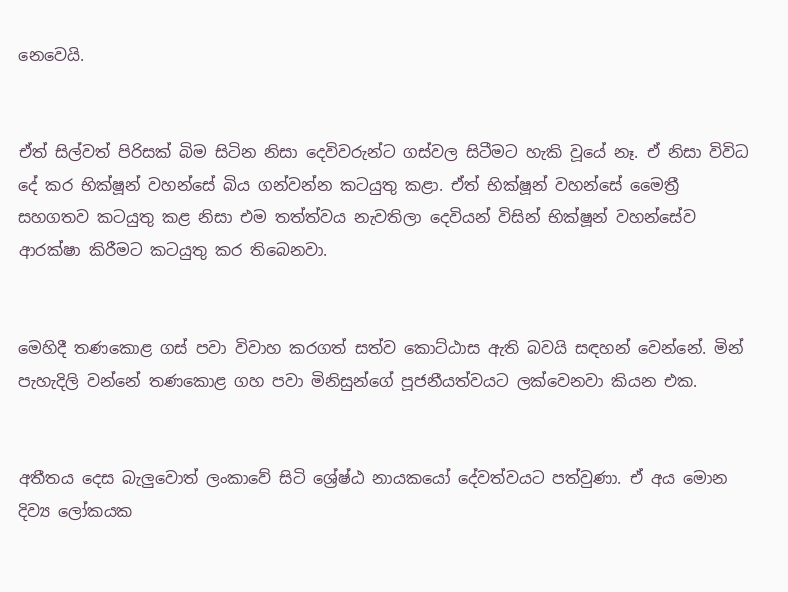නෙවෙයි.


ඒත් සිල්වත් පිරිසක් බිම සිටින නිසා දෙවිවරුන්ට ගස්වල සිටීමට හැකි වූයේ නෑ. ඒ නිසා විවිධ දේ කර භික්ෂූන් වහන්සේ බිය ගන්වන්න කටයුතු කළා. ඒත් භික්ෂූන් වහන්සේ මෛත්‍රී සහගතව කටයුතු කළ නිසා එම තත්ත්වය නැවතිලා දෙවියන් විසින් භික්ෂූන් වහන්සේව ආරක්ෂා කිරීමට කටයුතු කර තිබෙනවා.


මෙහිදී තණකොළ ගස් පවා විවාහ කරගත් සත්ව කොට්ඨාස ඇති බවයි සඳහන් වෙන්නේ. මින් පැහැදිලි වන්නේ තණකොළ ගහ පවා මිනිසුන්ගේ පූජනීයත්වයට ලක්වෙනවා කියන එක.


අතීතය දෙස බැලුවොත් ලංකාවේ සිටි ශ්‍රේෂ්ඨ නායකයෝ දේවත්වයට පත්වුණා. ඒ අය මොන දිව්‍ය ලෝකයක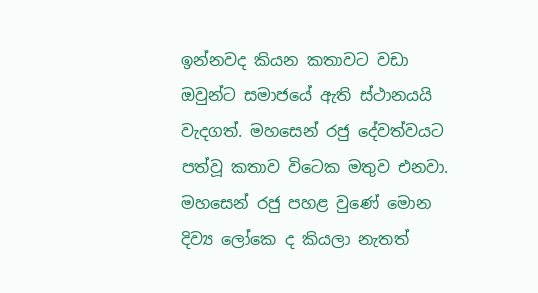ඉන්නවද කියන කතාවට වඩා ඔවුන්ට සමාජයේ ඇති ස්ථානයයි වැදගත්. මහසෙන් රජු දේවත්වයට පත්වූ කතාව විටෙක මතුව එනවා. මහසෙන් රජු පහළ වුණේ මොන දිව්‍ය ලෝකෙ ද කියලා නැතත්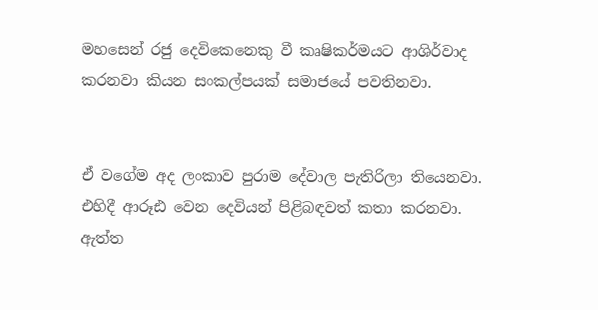මහසෙන් රජු දෙවිකෙනෙකු වී කෘෂිකර්මයට ආශිර්වාද කරනවා කියන සංකල්පයක් සමාජයේ පවතිනවා.


ඒ වගේම අද ලංකාව පුරාම දේවාල පැතිරිලා තියෙනවා. එහිදී ආරූඪ වෙන දෙවියන් පිළිබඳවත් කතා කරනවා. ඇත්ත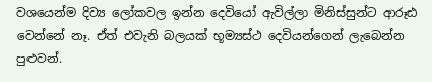වශයෙන්ම දිව්‍ය ලෝකවල ඉන්න දෙවියෝ ඇවිල්ලා මිනිස්සුන්ට ආරූඪ වෙන්නේ නෑ. ඒත් එවැනි බලයක් භූම්‍යස්ථ දෙවියන්ගෙන් ලැබෙන්න පුළුවන්.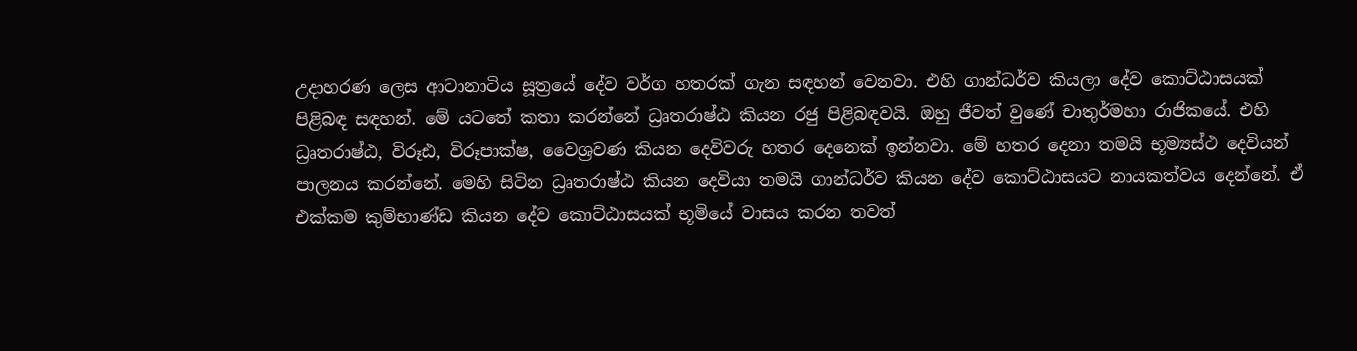උදාහරණ ලෙස ආටානාටිය සූත්‍රයේ දේව වර්ග හතරක් ගැන සඳහන් වෙනවා. එහි ගාන්ධර්ව කියලා දේව කොට්ඨාසයක් පිළිබඳ සඳහන්. මේ යටතේ කතා කරන්නේ ධ්‍රෘතරාෂ්ඨ කියන රජු පිළිබඳවයි. ඔහු ජීවත් වුණේ චාතුර්මහා රාජිකයේ. එහි ධ්‍රෘතරාෂ්ඨ, විරූඪ, විරූපාක්ෂ, වෛශ්‍රවණ කියන දෙවිවරු හතර දෙනෙක් ඉන්නවා. මේ හතර දෙනා තමයි භූම්‍යස්ථ දෙවියන් පාලනය කරන්නේ. මෙහි සිටින ධ්‍රෘතරාෂ්ඨ කියන දෙවියා තමයි ගාන්ධර්ව කියන දේව කොට්ඨාසයට නායකත්වය දෙන්නේ. ඒ එක්කම කුම්භාණ්ඩ කියන දේව කොට්ඨාසයක් භූමියේ වාසය කරන තවත්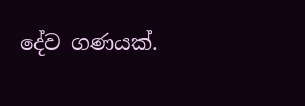දේව ගණයක්.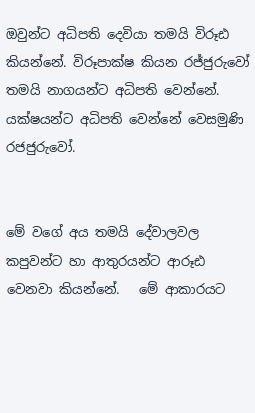ඔවුන්ට අධිපති දෙවියා තමයි විරූඪ කියන්නේ. විරූපාක්ෂ කියන රජ්ජුරුවෝ තමයි නාගයන්ට අධිපති වෙන්නේ. යක්ෂයන්ට අධිපති වෙන්නේ වෙසමුණි රජජුරුවෝ.


මේ වගේ අය තමයි දේවාලවල කපුවන්ට හා ආතුරයන්ට ආරූඪ වෙනවා කියන්නේ.   මේ ආකාරයට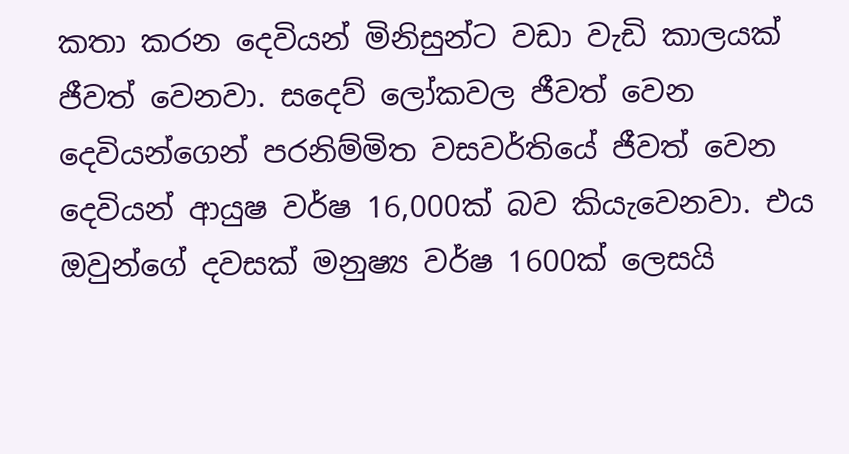කතා කරන දෙවියන් මිනිසුන්ට වඩා වැඩි කාලයක් ජීවත් වෙනවා. සදෙව් ලෝකවල ජීවත් වෙන දෙවියන්ගෙන් පරනිම්මිත වසවර්තියේ ජීවත් වෙන දෙවියන් ආයුෂ වර්ෂ 16,000ක් බව කියැවෙනවා. එය ඔවුන්ගේ දවසක් මනුෂ්‍ය වර්ෂ 1600ක් ලෙසයි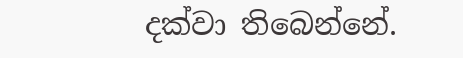දක්වා තිබෙන්නේ.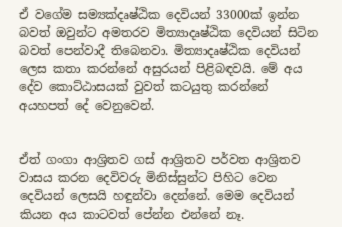ඒ වගේම සම්‍යක්දෘෂ්‍ඨික දෙවියන් 33000ක් ඉන්න බවත් ඔවුන්ට අමතරව මිත්‍යාදෘෂ්ඨික දෙවියන් සිටින බවත් පෙන්වාදී තිබෙනවා. මිත්‍යාදෘෂ්ඨික දෙවියන් ලෙස කතා කරන්නේ අසුරයන් පිළිබඳවයි. මේ අය දේව කොට්ඨාසයක් වුවත් කටයුතු කරන්නේ අයහපත් දේ වෙනුවෙන්.


ඒත් ගංගා ආශ්‍රිතව ගස් ආශ්‍රිතව පර්වත ආශ්‍රිතව වාසය කරන දෙවිවරු මිනිස්සුන්ට පිහිට වෙන දෙවියන් ලෙසයි හඳුන්වා දෙන්නේ. මෙම දෙවියන් කියන අය කාටවත් පේන්න එන්නේ නෑ.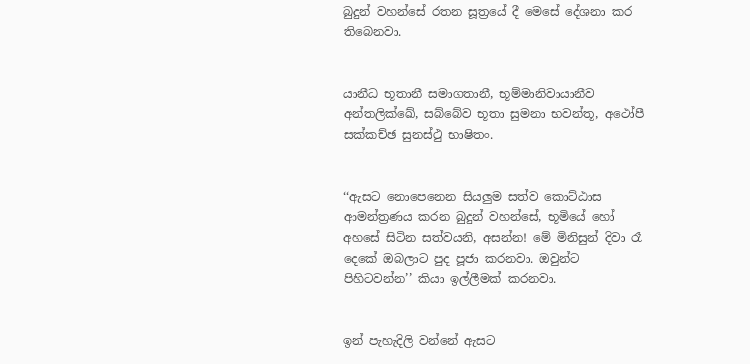බුදුන් වහන්සේ රතන සූත්‍රයේ දී මෙසේ දේශනා කර තිබෙනවා.


යානීධ භූතානී සමාගතානී, භූම්මානිවායානීව අන්තලික්ඛේ, සබ්බේව භූතා සුමනා භවන්තූ, අථෝපී සක්කච්ඡ සුනස්ථු භාෂිතං.


‘‘ඇසට නොපෙනෙන සියලුම සත්ව කොට්ඨාස ආමන්ත්‍රණය කරන බුදුන් වහන්සේ, භූමියේ හෝ අහසේ සිටින සත්වයනි, අසන්න! මේ මිනිසුන් දිවා රෑ දෙකේ ඔබලාට පුද පූජා කරනවා. ඔවුන්ට පිහිටවන්න’’ කියා ඉල්ලීමක් කරනවා.


ඉන් පැහැදිලි වන්නේ ඇසට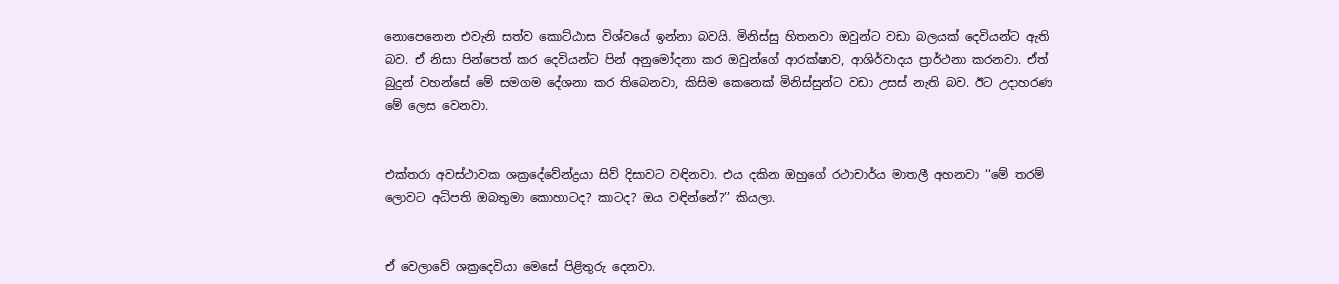නොපෙනෙන එවැනි සත්ව කොට්ඨාස විශ්‍වයේ ඉන්නා බවයි. මිනිස්සු හිතනවා ඔවුන්ට වඩා බලයක් දෙවියන්ට ඇති බව. ඒ නිසා පින්පෙත් කර දෙවියන්ට පින් අනුමෝදනා කර ඔවුන්ගේ ආරක්ෂාව, ආශිර්වාදය ප්‍රාර්ථනා කරනවා. ඒත් බුදුන් වහන්සේ මේ සමගම දේශනා කර තිබෙනවා, කිසිම කෙනෙක් මිනිස්සුන්ට වඩා උසස් නැති බව. ඊට උදාහරණ මේ ලෙස වෙනවා.


එක්තරා අවස්ථාවක ශක්‍රදේවේන්ද්‍රයා සිව් දිසාවට වඳිනවා. එය දකින ඔහුගේ රථාචාර්ය මාතලී අහනවා ‘‘මේ තරම් ලොවට අධිපති ඔබතුමා කොහාටද? කාටද? ඔය වඳින්නේ?’’ කියලා.


ඒ වෙලාවේ ශක්‍රදෙවියා මෙසේ පිළිතුරු දෙනවා.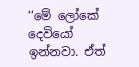‘‘මේ ලෝකේ දෙවියෝ ඉන්නවා. ඒත්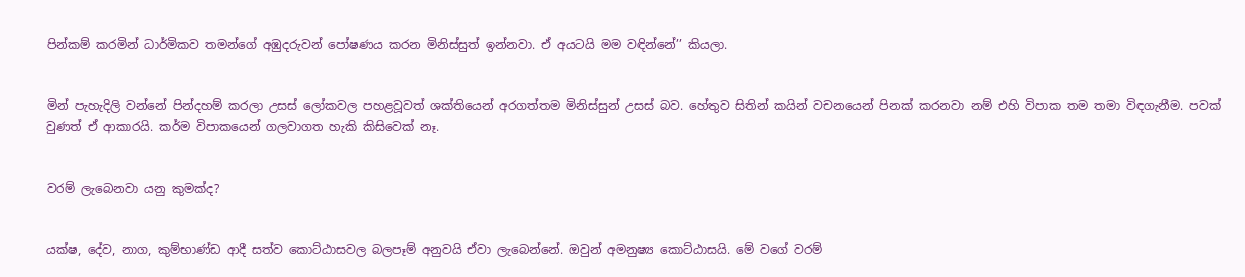පින්කම් කරමින් ධාර්මිකව තමන්ගේ අඹුදරුවන් පෝෂණය කරන මිනිස්සුත් ඉන්නවා. ඒ අයටයි මම වඳින්නේ’’ කියලා.


මින් පැහැදිලි වන්නේ පින්දහම් කරලා උසස් ලෝකවල පහළවූවත් ශක්තියෙන් අරගත්තම මිනිස්සුන් උසස් බව. හේතුව සිතින් කයින් වචනයෙන් පිනක් කරනවා නම් එහි විපාක තම තමා විඳගැනීම. පවක් වුණත් ඒ ආකාරයි. කර්ම විපාකයෙන් ගලවාගත හැකි කිසිවෙක් නෑ.


වරම් ලැබෙනවා යනු කුමක්ද?


යක්ෂ, දේව, නාග, කුම්භාණ්ඩ ආදී සත්ව කොට්ඨාසවල බලපෑම් අනුවයි ඒවා ලැබෙන්නේ. ඔවුන් අමනුෂ්‍ය කොට්ඨාසයි. මේ වගේ වරම්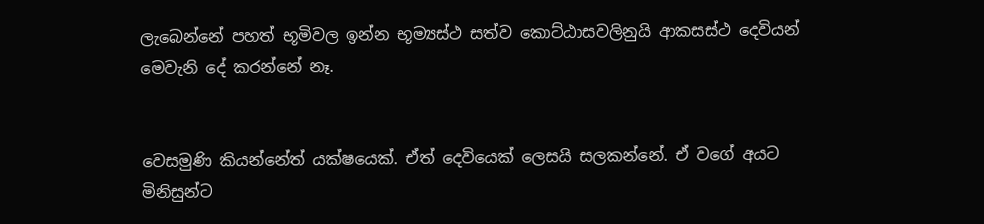ලැබෙන්නේ පහත් භූමිවල ඉන්න භූම්‍යස්ථ සත්ව කොට්ඨාසවලිනුයි ආකසස්ථ දෙවියන් මෙවැනි දේ කරන්නේ නෑ.


වෙසමුණි කියන්නේත් යක්ෂයෙක්. ඒත් දෙවියෙක් ලෙසයි සලකන්නේ. ඒ වගේ අයට මිනිසුන්ට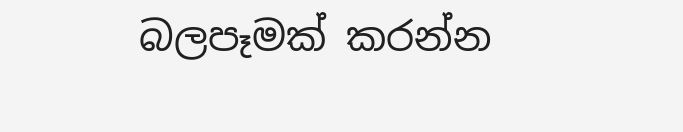බලපෑමක් කරන්න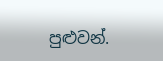පුළුවන්.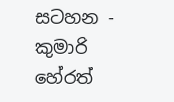සටහන - කුමාරි හේරත්